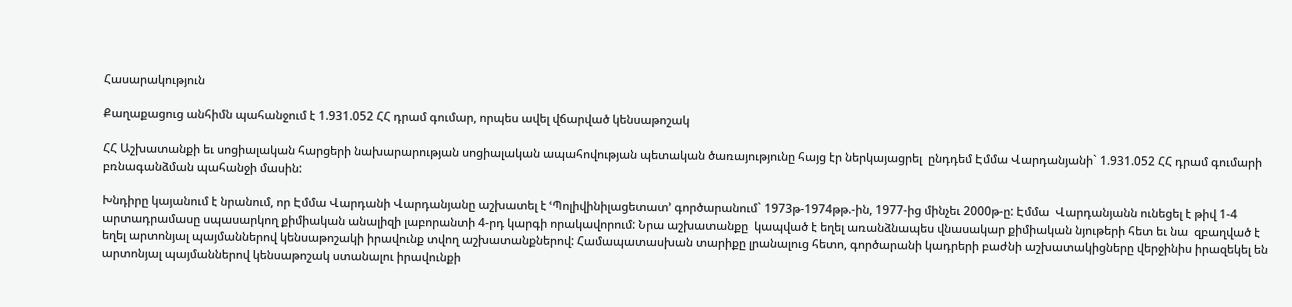Հասարակություն

Քաղաքացուց անհիմն պահանջում է 1.931.052 ՀՀ դրամ գումար, որպես ավել վճարված կենսաթոշակ

ՀՀ Աշխատանքի եւ սոցիալական հարցերի նախարարության սոցիալական ապահովության պետական ծառայությունը հայց էր ներկայացրել  ընդդեմ Էմմա Վարդանյանի` 1.931.052 ՀՀ դրամ գումարի բռնագանձման պահանջի մասին:

Խնդիրը կայանում է նրանում, որ Էմմա Վարդանի Վարդանյանը աշխատել է ՙՊոլիվինիլացետատ՚ գործարանում` 1973թ-1974թթ.-ին, 1977-ից մինչեւ 2000թ-ը: Էմմա  Վարդանյանն ունեցել է թիվ 1-4 արտադրամասը սպասարկող քիմիական անալիզի լաբորանտի 4-րդ կարգի որակավորում: Նրա աշխատանքը  կապված է եղել առանձնապես վնասակար քիմիական նյութերի հետ եւ նա  զբաղված է եղել արտոնյալ պայմաններով կենսաթոշակի իրավունք տվող աշխատանքներով: Համապատասխան տարիքը լրանալուց հետո, գործարանի կադրերի բաժնի աշխատակիցները վերջինիս իրազեկել են արտոնյալ պայմաններով կենսաթոշակ ստանալու իրավունքի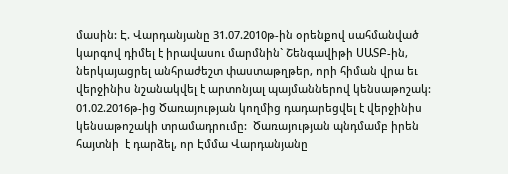մասին: Է. Վարդանյանը 31.07.2010թ-ին օրենքով սահմանված կարգով դիմել է իրավասու մարմնին` Շենգավիթի ՍԱՏԲ-ին, ներկայացրել անհրաժեշտ փաստաթղթեր, որի հիման վրա եւ վերջինիս նշանակվել է արտոնյալ պայմաններով կենսաթոշակ: 01.02.2016թ-ից Ծառայության կողմից դադարեցվել է վերջինիս կենսաթոշակի տրամադրումը:  Ծառայության պնդմամբ իրեն հայտնի  է դարձել, որ Էմմա Վարդանյանը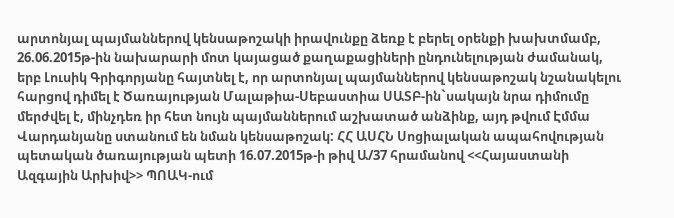արտոնյալ պայմաններով կենսաթոշակի իրավունքը ձեռք է բերել օրենքի խախտմամբ, 26.06.2015թ-ին նախարարի մոտ կայացած քաղաքացիների ընդունելության ժամանակ, երբ Լուսիկ Գրիգորյանը հայտնել է, որ արտոնյալ պայմաններով կենսաթոշակ նշանակելու հարցով դիմել է Ծառայության Մալաթիա-Սեբաստիա ՍԱՏԲ-ին`սակայն նրա դիմումը մերժվել է, մինչդեռ իր հետ նույն պայմաններում աշխատած անձինք, այդ թվում Էմմա Վարդանյանը ստանում են նման կենսաթոշակ: ՀՀ ԱՍՀՆ Սոցիալական ապահովության պետական ծառայության պետի 16.07.2015թ-ի թիվ Ա/37 հրամանով <<Հայաստանի Ազգային Արխիվ>> ՊՈԱԿ-ում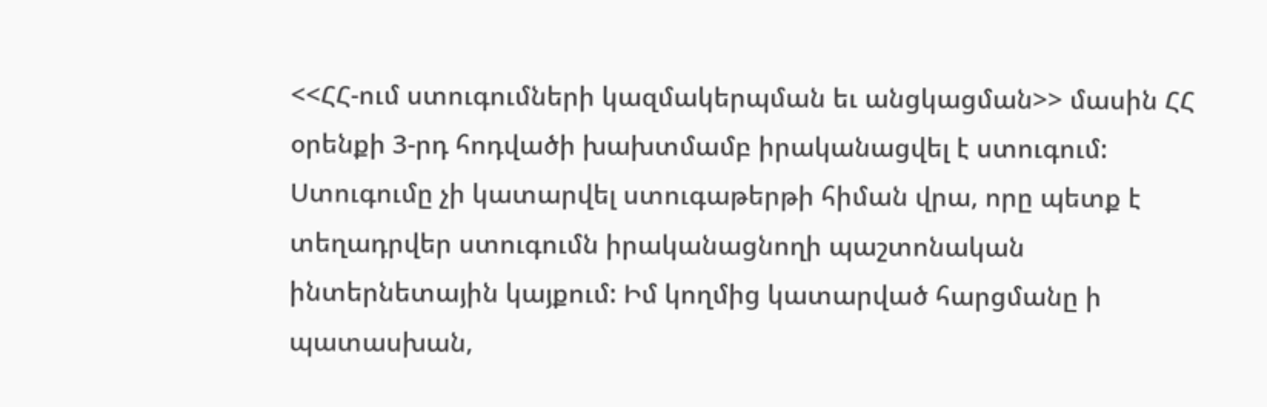<<ՀՀ-ում ստուգումների կազմակերպման եւ անցկացման>> մասին ՀՀ օրենքի 3-րդ հոդվածի խախտմամբ իրականացվել է ստուգում: Ստուգումը չի կատարվել ստուգաթերթի հիման վրա, որը պետք է տեղադրվեր ստուգումն իրականացնողի պաշտոնական ինտերնետային կայքում: Իմ կողմից կատարված հարցմանը ի պատասխան,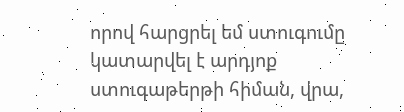որով հարցրել եմ ստուգումը կատարվել է արդյոք ստուգաթերթի հիման, վրա,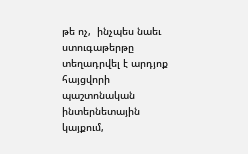թե ոչ,  ինչպես նաեւ ստուգաթերթը տեղադրվել է արդյոք հայցվորի  պաշտոնական ինտերնետային կայքում,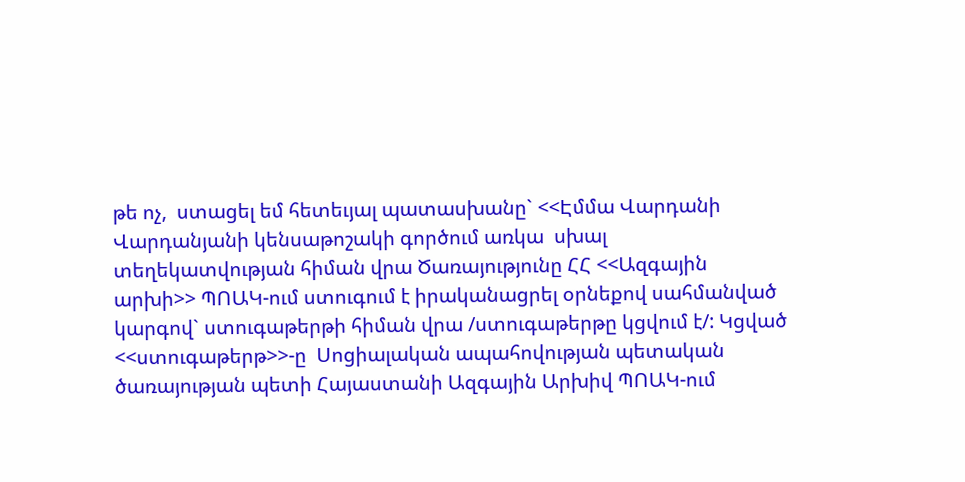թե ոչ,  ստացել եմ հետեւյալ պատասխանը` <<Էմմա Վարդանի Վարդանյանի կենսաթոշակի գործում առկա  սխալ տեղեկատվության հիման վրա Ծառայությունը ՀՀ <<Ազգային արխի>> ՊՈԱԿ-ում ստուգում է իրականացրել օրնեքով սահմանված կարգով` ստուգաթերթի հիման վրա /ստուգաթերթը կցվում է/: Կցված <<ստուգաթերթ>>-ը  Սոցիալական ապահովության պետական ծառայության պետի Հայաստանի Ազգային Արխիվ ՊՈԱԿ-ում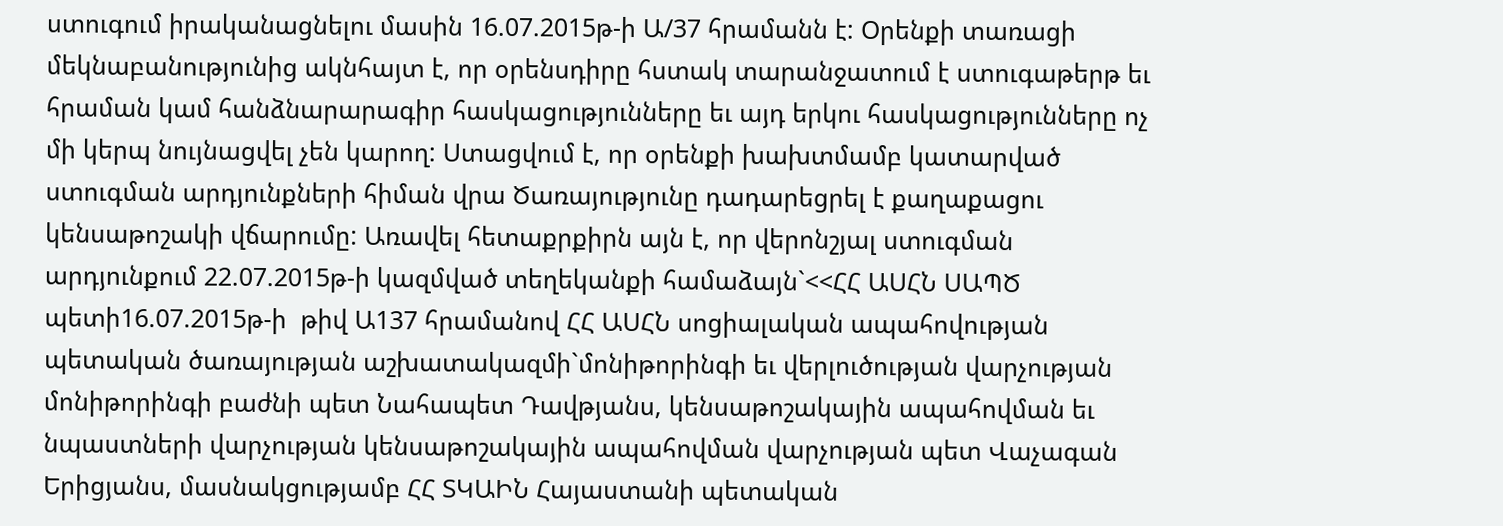ստուգում իրականացնելու մասին 16.07.2015թ-ի Ա/37 հրամանն է: Օրենքի տառացի մեկնաբանությունից ակնհայտ է, որ օրենսդիրը հստակ տարանջատում է ստուգաթերթ եւ հրաման կամ հանձնարարագիր հասկացությունները եւ այդ երկու հասկացությունները ոչ մի կերպ նույնացվել չեն կարող: Ստացվում է, որ օրենքի խախտմամբ կատարված ստուգման արդյունքների հիման վրա Ծառայությունը դադարեցրել է քաղաքացու կենսաթոշակի վճարումը: Առավել հետաքրքիրն այն է, որ վերոնշյալ ստուգման արդյունքում 22.07.2015թ-ի կազմված տեղեկանքի համաձայն`<<ՀՀ ԱՍՀՆ ՍԱՊԾ պետի16.07.2015թ-ի  թիվ Ա137 հրամանով ՀՀ ԱՍՀՆ սոցիալական ապահովության պետական ծառայության աշխատակազմի`մոնիթորինգի եւ վերլուծության վարչության մոնիթորինգի բաժնի պետ Նահապետ Դավթյանս, կենսաթոշակային ապահովման եւ նպաստների վարչության կենսաթոշակային ապահովման վարչության պետ Վաչագան Երիցյանս, մասնակցությամբ ՀՀ ՏԿԱԻՆ Հայաստանի պետական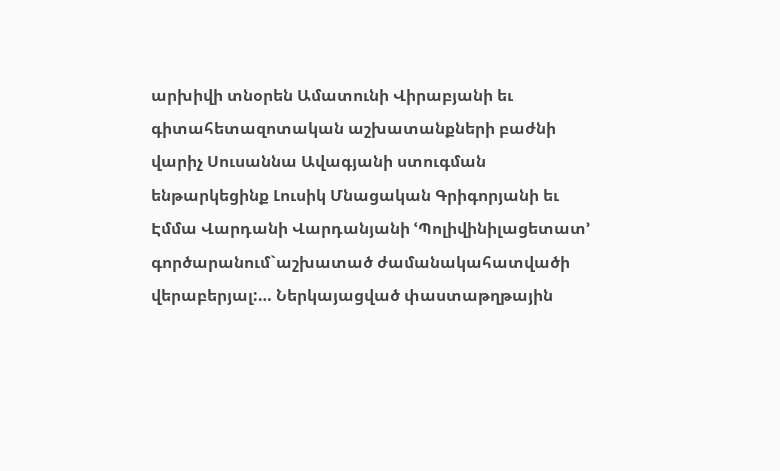արխիվի տնօրեն Ամատունի Վիրաբյանի եւ գիտահետազոտական աշխատանքների բաժնի վարիչ Սուսաննա Ավագյանի ստուգման ենթարկեցինք Լուսիկ Մնացական Գրիգորյանի եւ Էմմա Վարդանի Վարդանյանի ՙՊոլիվինիլացետատ՚ գործարանում`աշխատած ժամանակահատվածի վերաբերյալ:… Ներկայացված փաստաթղթային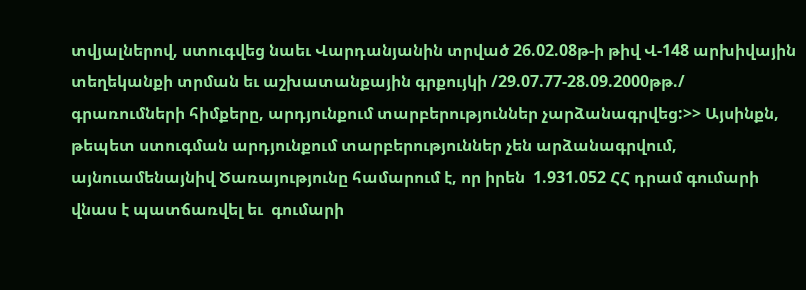տվյալներով, ստուգվեց նաեւ Վարդանյանին տրված 26.02.08թ-ի թիվ Վ-148 արխիվային տեղեկանքի տրման եւ աշխատանքային գրքույկի /29.07.77-28.09.2000թթ./ գրառումների հիմքերը, արդյունքում տարբերություններ չարձանագրվեց:>> Այսինքն, թեպետ ստուգման արդյունքում տարբերություններ չեն արձանագրվում, այնուամենայնիվ Ծառայությունը համարում է, որ իրեն  1.931.052 ՀՀ դրամ գումարի վնաս է պատճառվել եւ  գումարի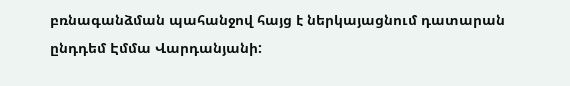բռնագանձման պահանջով հայց է ներկայացնում դատարան ընդդեմ Էմմա Վարդանյանի: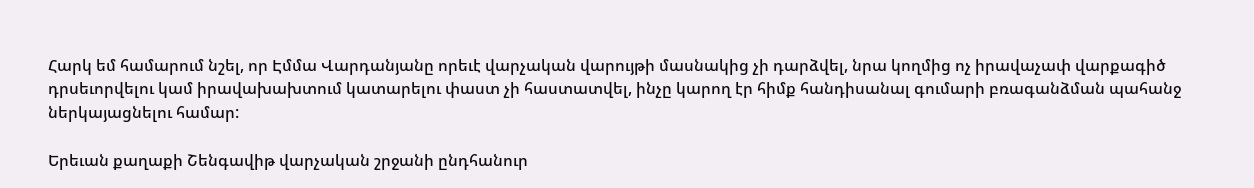Հարկ եմ համարում նշել, որ Էմմա Վարդանյանը որեւէ վարչական վարույթի մասնակից չի դարձվել, նրա կողմից ոչ իրավաչափ վարքագիծ դրսեւորվելու կամ իրավախախտում կատարելու փաստ չի հաստատվել, ինչը կարող էր հիմք հանդիսանալ գումարի բռագանձման պահանջ ներկայացնելու համար:

Երեւան քաղաքի Շենգավիթ վարչական շրջանի ընդհանուր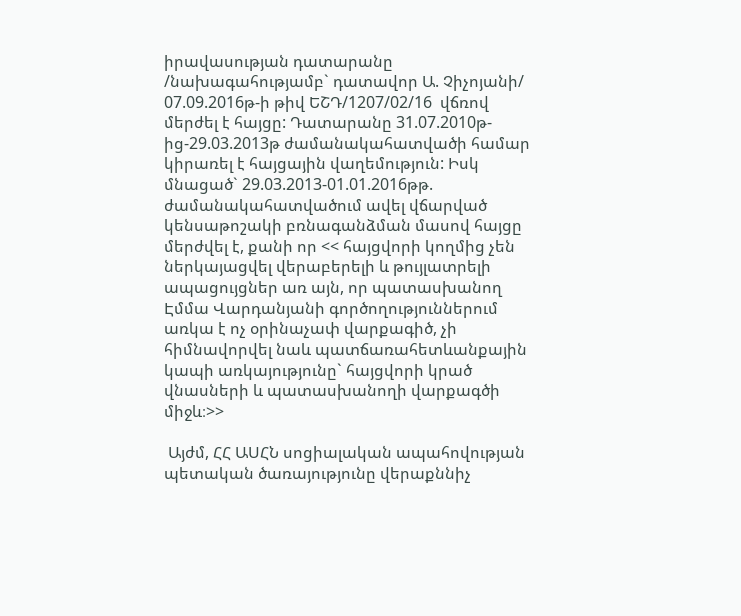իրավասության դատարանը /նախագահությամբ` դատավոր Ա. Չիչոյանի/ 07.09.2016թ-ի թիվ ԵՇԴ/1207/02/16  վճռով մերժել է հայցը: Դատարանը 31.07.2010թ-ից-29.03.2013թ ժամանակահատվածի համար կիրառել է հայցային վաղեմություն: Իսկ մնացած` 29.03.2013-01.01.2016թթ. ժամանակահատվածում ավել վճարված կենսաթոշակի բռնագանձման մասով հայցը մերժվել է, քանի որ << հայցվորի կողմից չեն ներկայացվել վերաբերելի և թույլատրելի ապացույցներ առ այն, որ պատասխանող Էմմա Վարդանյանի գործողություններում առկա է ոչ օրինաչափ վարքագիծ, չի հիմնավորվել նաև պատճառահետևանքային կապի առկայությունը` հայցվորի կրած վնասների և պատասխանողի վարքագծի միջև։>>

 Այժմ, ՀՀ ԱՍՀՆ սոցիալական ապահովության պետական ծառայությունը վերաքննիչ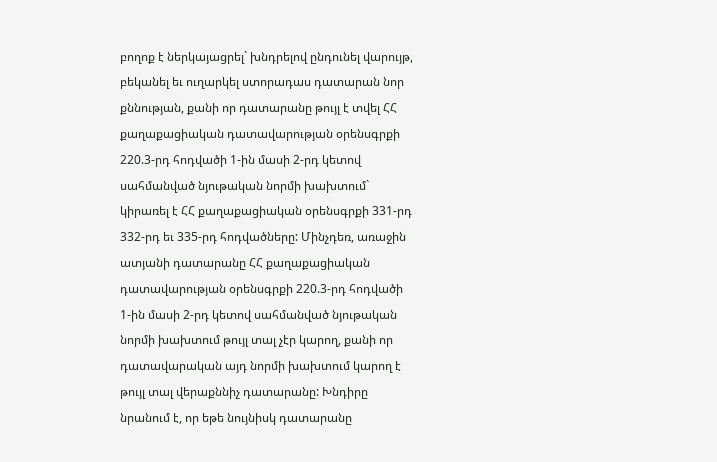բողոք է ներկայացրել` խնդրելով ընդունել վարույթ, բեկանել եւ ուղարկել ստորադաս դատարան նոր քննության, քանի որ դատարանը թույլ է տվել ՀՀ քաղաքացիական դատավարության օրենսգրքի 220.3-րդ հոդվածի 1-ին մասի 2-րդ կետով սահմանված նյութական նորմի խախտում` կիրառել է ՀՀ քաղաքացիական օրենսգրքի 331-րդ 332-րդ եւ 335-րդ հոդվածները: Մինչդեռ, առաջին ատյանի դատարանը ՀՀ քաղաքացիական դատավարության օրենսգրքի 220.3-րդ հոդվածի 1-ին մասի 2-րդ կետով սահմանված նյութական նորմի խախտում թույլ տալ չէր կարող, քանի որ դատավարական այդ նորմի խախտում կարող է թույլ տալ վերաքննիչ դատարանը: Խնդիրը նրանում է, որ եթե նույնիսկ դատարանը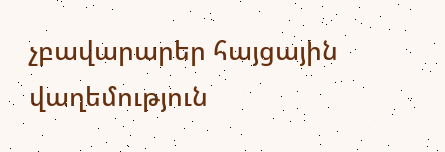չբավարարեր հայցային վաղեմություն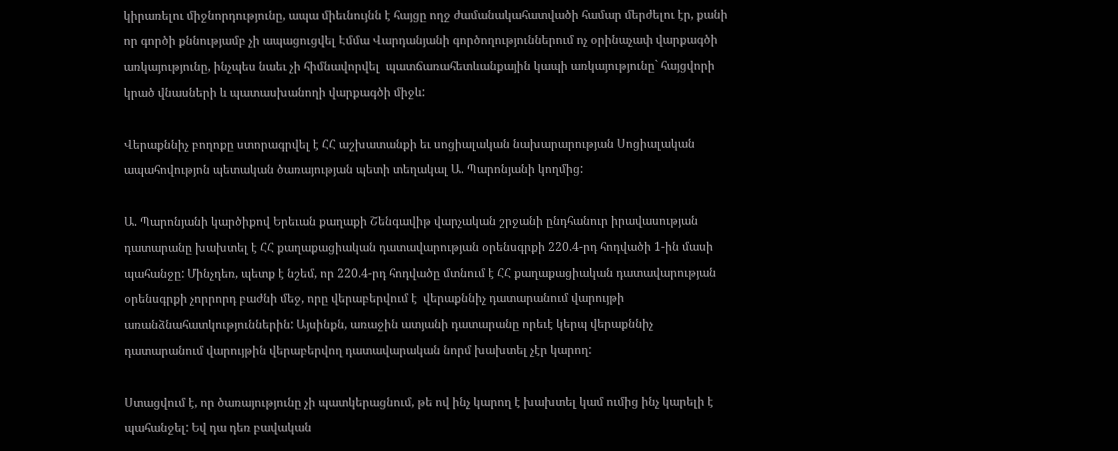կիրառելու միջնորդությունը, ապա միեւնույնն է հայցը ողջ ժամանակահատվածի համար մերժելու էր, քանի որ գործի քննությամբ չի ապացուցվել Էմմա Վարդանյանի գործողություններում ոչ օրինաչափ վարքագծի առկայությունը, ինչպես նաեւ չի հիմնավորվել  պատճառահետևանքային կապի առկայությունը` հայցվորի կրած վնասների և պատասխանողի վարքագծի միջև:

Վերաքննիչ բողոքը ստորագրվել է ՀՀ աշխատանքի եւ սոցիալական նախարարության Սոցիալական ապահովությոն պետական ծառայության պետի տեղակալ Ա. Պարոնյանի կողմից:

Ա. Պարոնյանի կարծիքով Երեւան քաղաքի Շենգավիթ վարչական շրջանի ընդհանուր իրավասության դատարանը խախտել է ՀՀ քաղաքացիական դատավարության օրենսգրքի 220.4-րդ հոդվածի 1-ին մասի պահանջը: Մինչդեռ, պետք է նշեմ, որ 220.4-րդ հոդվածը մտնում է ՀՀ քաղաքացիական դատավարության օրենսգրքի չորրորդ բաժնի մեջ, որը վերաբերվում է  վերաքննիչ դատարանում վարույթի առանձնահատկություններին: Այսինքն, առաջին ատյանի դատարանը որեւէ կերպ վերաքննիչ դատարանում վարույթին վերաբերվող դատավարական նորմ խախտել չէր կարող:

Ստացվում է, որ ծառայությունը չի պատկերացնում, թե ով ինչ կարող է խախտել կամ ումից ինչ կարելի է պահանջել: Եվ դա դեռ բավական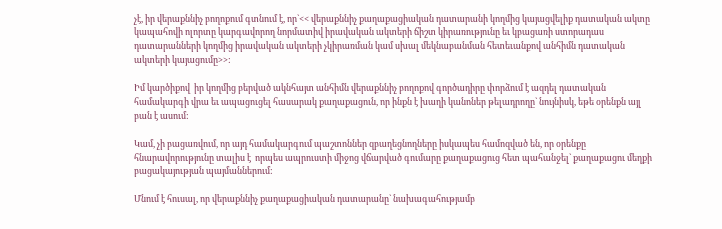չէ, իր վերաքննիչ բողոքում գտնում է, որ`<< վերաքննիչ քաղաքացիական դատարանի կողմից կայացվելիք դատական ակտը կապահովի ոլորտը կարգավորող նորմատիվ իրավական ակտերի ճիշտ կիրառությունը եւ կբացառի ստորադաս դատարանների կողմից իրավական ակտերի չկիրառման կամ սխալ մեկնաբանման հետեւանքով անհիմն դատական ակտերի կայացումը>>:

Իմ կարծիքով  իր կողմից բերված ակնհայտ անհիմն վերաքննիչ բողոքով գործադիրը փորձում է ազդել դատական համակարգի վրա եւ ապացուցել հասարակ քաղաքացուն, որ ինքն է խաղի կանոներ թելադրողը` նույնիսկ, եթե օրենքն այլ բան է ասում:

Կամ, չի բացառվում, որ այդ համակարգում պաշտոններ զբաղեցնողները իսկապես համոզված են, որ օրենքը հնարավորությունը տալիս է  որպես ապրուստի միջոց վճարված գումարը քաղաքացուց հետ պահանջել` քաղաքացու մեղքի բացակայության պայմաններում:

Մնում է հուսալ, որ վերաքննիչ քաղաքացիական դատարանը` նախագահությամբ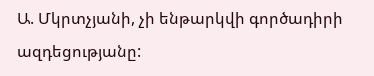Ա. Մկրտչյանի, չի ենթարկվի գործադիրի ազդեցությանը: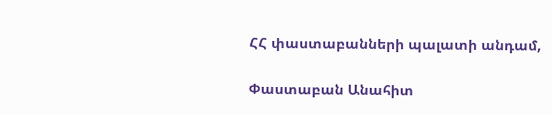ՀՀ փաստաբանների պալատի անդամ,

Փաստաբան Անահիտ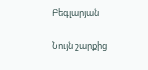Բեգլարյան

Նույն շարքից